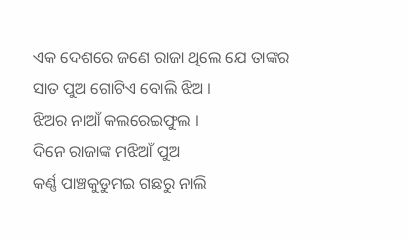ଏକ ଦେଶରେ ଜଣେ ରାଜା ଥିଲେ ଯେ ତାଙ୍କର
ସାତ ପୁଅ ଗୋଟିଏ ବୋଲି ଝିଅ ।
ଝିଅର ନାଆଁ କଲରେଇଫୁଲ ।
ଦିନେ ରାଜାଙ୍କ ମଝିଆଁ ପୁଅ
କର୍ଣ୍ଣ ପାଞ୍ଚକୁଡୁମଇ ଗଛରୁ ନାଲି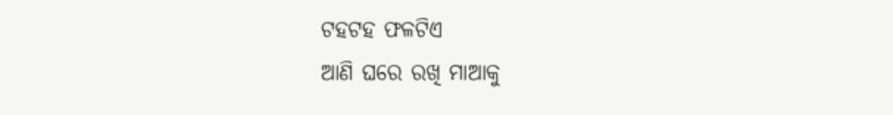ଟହଟହ ଫଳଟିଏ
ଆଣି ଘରେ ରଖି ମାଆକୁ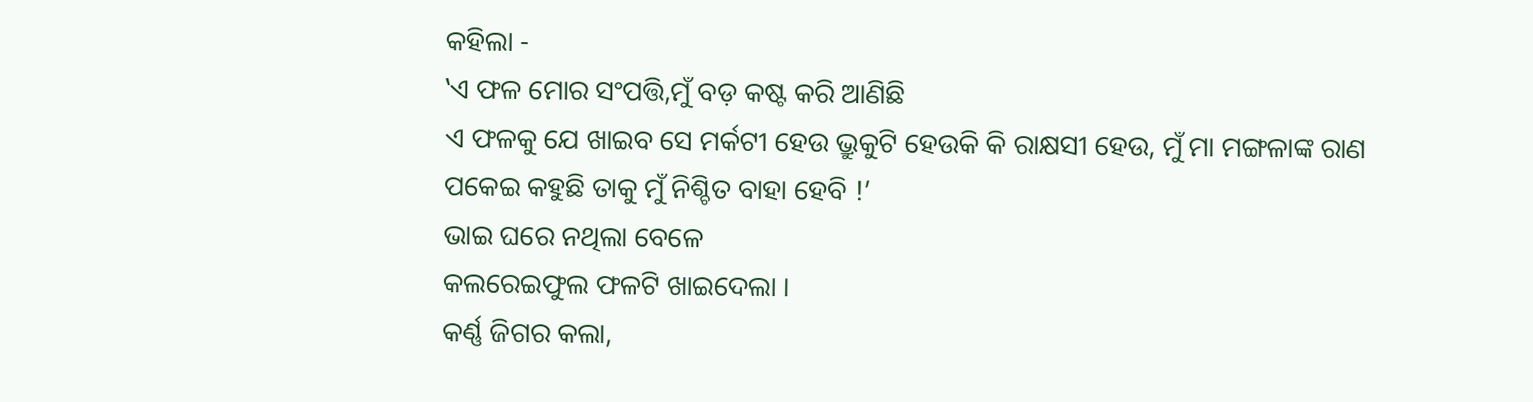କହିଲା -
‛ଏ ଫଳ ମୋର ସଂପତ୍ତି,ମୁଁ ବଡ଼ କଷ୍ଟ କରି ଆଣିଛି
ଏ ଫଳକୁ ଯେ ଖାଇବ ସେ ମର୍କଟୀ ହେଉ ଭ୍ରୁକୁଟି ହେଉକି କି ରାକ୍ଷସୀ ହେଉ, ମୁଁ ମା ମଙ୍ଗଳାଙ୍କ ରାଣ ପକେଇ କହୁଛି ତାକୁ ମୁଁ ନିଶ୍ଚିତ ବାହା ହେବି !’
ଭାଇ ଘରେ ନଥିଲା ବେଳେ
କଲରେଇଫୁଲ ଫଳଟି ଖାଇଦେଲା ।
କର୍ଣ୍ଣ ଜିଗର କଲା,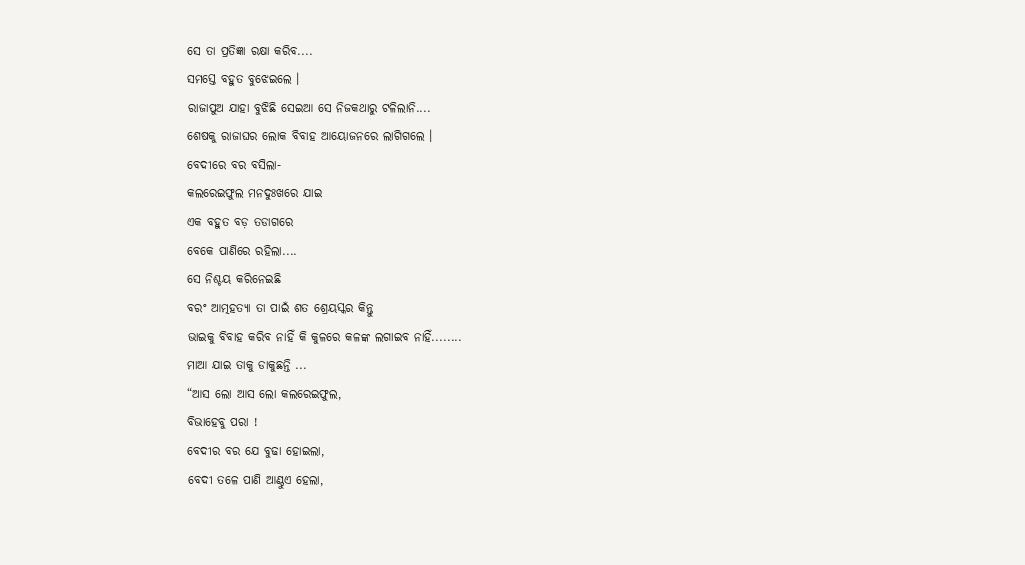ସେ ତା ପ୍ରତିଜ୍ଞା ରକ୍ଷା କରିବ....
ସମସ୍ତେ ବହୁତ ବୁଝେଇଲେ ।
ରାଜାପୁଅ ଯାହା ବୁଝିଛି ସେଇଆ ସେ ନିଜକଥାରୁ ଟଳିଲାନି....
ଶେଷକୁ ରାଜାଘର ଲୋକ ବିବାହ ଆୟୋଜନରେ ଲାଗିଗଲେ ।
ବେଦୀରେ ବର ବସିଲା-
କଲରେଇଫୁଲ ମନଦୁଃଖରେ ଯାଇ
ଏକ ବହୁତ ବଡ଼ ତଡାଗରେ
ବେକେ ପାଣିରେ ରହିଲା....
ସେ ନିଶ୍ଚୟ କରିନେଇଛି
ବରଂ ଆତ୍ମହତ୍ୟା ତା ପାଇଁ ଶତ ଶ୍ରେୟସ୍କର କିନ୍ତୁ
ଭାଇକୁ ବିବାହ କରିବ ନାହିଁ କି କୁଳରେ କଳଙ୍କ ଲଗାଇବ ନାହିଁ........
ମାଆ ଯାଇ ତାକୁ ଡାକୁଛନ୍ତି ...
“ଆସ ଲୋ ଆସ ଲୋ କଲରେଇଫୁଲ,
ବିଭାହେବୁ ପରା !
ବେଦୀର ବର ଯେ ବୁଢା ହୋଇଲା,
ବେଦୀ ତଳେ ପାଣି ଆଣ୍ଠୁଏ ହେଲା,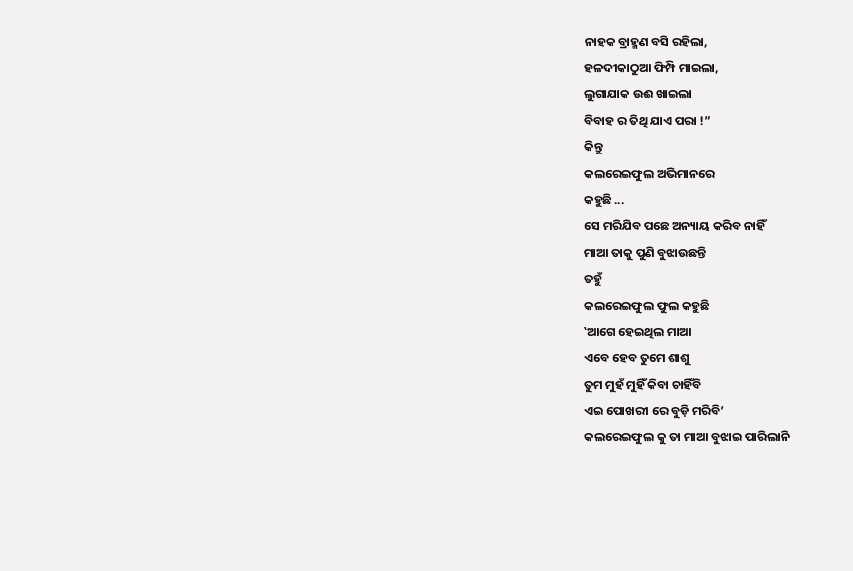ନାହକ ବ୍ରାହ୍ମଣ ବସି ରହିଲା,
ହଳଦୀକାଠୁଆ ଫିମ୍ପି ମାଇଲା,
ଲୁଗାଯାକ ଉଈ ଖାଇଲା
ବିବାହ ର ତିଥି ଯାଏ ପରା !”
କିନ୍ତୁ
କଲରେଇଫୁଲ ଅଭିମାନରେ
କହୁଛି ...
ସେ ମରିଯିବ ପଛେ ଅନ୍ୟାୟ କରିବ ନାହିଁ
ମାଆ ତାକୁ ପୁଣି ବୁଝାଉଛନ୍ତି
ତହୁଁ
କଲରେଇଫୁଲ ଫୁଲ କହୁଛି
‛ଆଗେ ହେଇଥିଲ ମାଆ
ଏବେ ହେବ ତୁମେ ଶାଶୁ
ତୁମ ମୁହଁ ମୁହିଁ କିବା ଚାହିଁବି
ଏଇ ପୋଖରୀ ରେ ବୁଡ଼ି ମରିବି’
କଲରେଇଫୁଲ କୁ ତା ମାଆ ବୁଝାଇ ପାରିଲାନି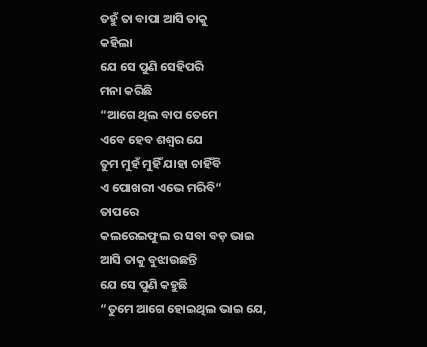ତହୁଁ ତା ବାପା ଆସି ତାକୁ
କହିଲା
ଯେ ସେ ପୁଣି ସେହିପରି
ମନା କରିଛି
“ଆଗେ ଥିଲ ବାପ ତେମେ
ଏବେ ହେବ ଶଶ୍ଵର ଯେ
ତୁମ ମୁହଁ ମୁହିଁ ଯାହା ଚାହିଁବି
ଏ ପୋଖରୀ ଏଭେ ମରିବି”
ତାପରେ
କଲରେଇଫୁଲ ର ସବା ବଡ଼ ଭାଇ
ଆସି ତାକୁ ବୁଝାଉଛନ୍ତି
ଯେ ସେ ପୁଣି କହୁଛି
“ତୁମେ ଆଗେ ହୋଇଥିଲ ଭାଇ ଯେ,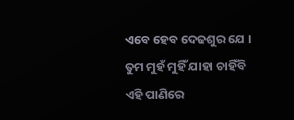ଏବେ ହେବ ଦେଢଶୁର ଯେ ।
ତୁମ ମୁହଁ ମୁହିଁ ଯାହା ଚାହିଁବି
ଏହି ପାଣିରେ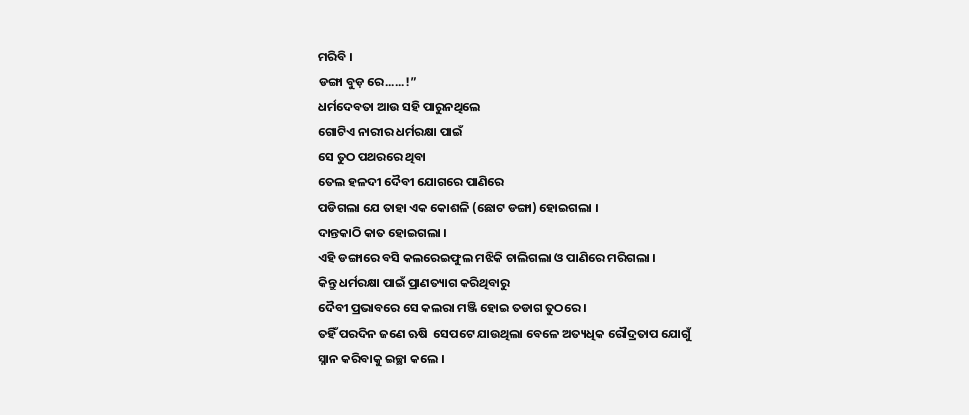ମରିବି ।
ଡଙ୍ଗା ବୁଡ଼ ରେ......!”
ଧର୍ମଦେବତା ଆଉ ସହି ପାରୁନଥିଲେ
ଗୋଟିଏ ନାରୀର ଧର୍ମରକ୍ଷା ପାଇଁ
ସେ ତୁଠ ପଥରରେ ଥିବା
ତେଲ ହଳଦୀ ଦୈବୀ ଯୋଗରେ ପାଣିରେ
ପଡିଗଲା ଯେ ତାହା ଏକ କୋଶଳି (ଛୋଟ ଡଙ୍ଗା) ହୋଇଗଲା ।
ଦାନ୍ତକାଠି କାତ ହୋଇଗଲା ।
ଏହି ଡଙ୍ଗାରେ ବସି କଲରେଇଫୁଲ ମଝିକି ଚାଲିଗଲା ଓ ପାଣିରେ ମରିଗଲା ।
କିନ୍ତୁ ଧର୍ମରକ୍ଷା ପାଇଁ ପ୍ରାଣତ୍ୟାଗ କରିଥିବାରୁ
ଦୈବୀ ପ୍ରଭାବରେ ସେ କଲରା ମଞ୍ଜି ହୋଇ ତଡାଗ ତୁଠରେ ।
ତହିଁ ପରଦିନ ଜଣେ ଋଷି  ସେପଟେ ଯାଉଥିଲା ବେଳେ ଅତ୍ୟଧିକ ରୌଦ୍ରତାପ ଯୋଗୁଁ
ସ୍ନାନ କରିବାକୁ ଇଚ୍ଛା କଲେ ।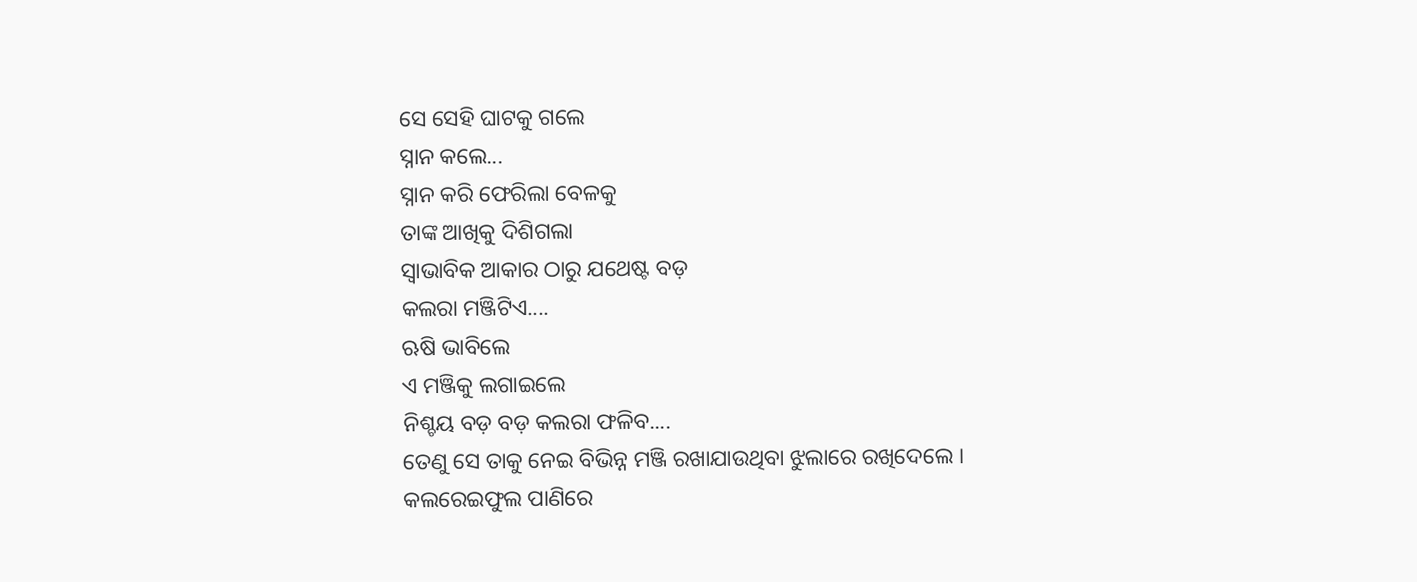ସେ ସେହି ଘାଟକୁ ଗଲେ
ସ୍ନାନ କଲେ...
ସ୍ନାନ କରି ଫେରିଲା ବେଳକୁ
ତାଙ୍କ ଆଖିକୁ ଦିଶିଗଲା
ସ୍ଵାଭାବିକ ଆକାର ଠାରୁ ଯଥେଷ୍ଟ ବଡ଼
କଲରା ମଞ୍ଜିଟିଏ....
ଋଷି ଭାବିଲେ
ଏ ମଞ୍ଜିକୁ ଲଗାଇଲେ
ନିଶ୍ଚୟ ବଡ଼ ବଡ଼ କଲରା ଫଳିବ....
ତେଣୁ ସେ ତାକୁ ନେଇ ବିଭିନ୍ନ ମଞ୍ଜି ରଖାଯାଉଥିବା ଝୁଲାରେ ରଖିଦେଲେ ।
କଲରେଇଫୁଲ ପାଣିରେ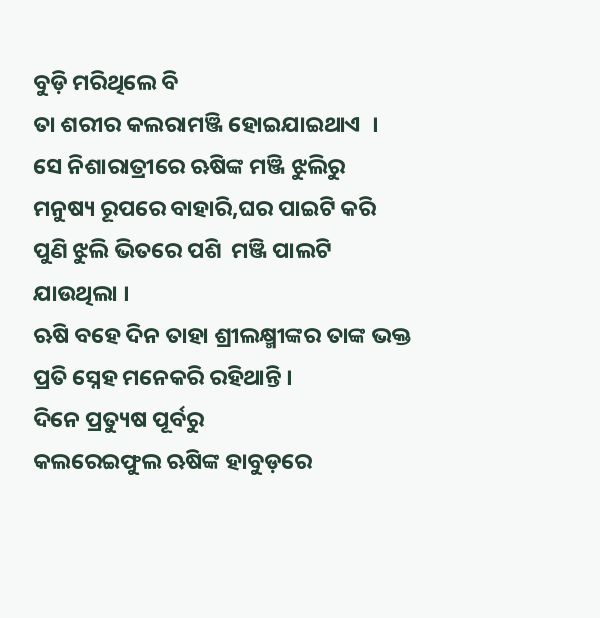ବୁଡ଼ି ମରିଥିଲେ ବି
ତା ଶରୀର କଲରାମଞ୍ଜି ହୋଇଯାଇଥାଏ  ।
ସେ ନିଶାରାତ୍ରୀରେ ଋଷିଙ୍କ ମଞ୍ଜି ଝୁଲିରୁ
ମନୁଷ୍ୟ ରୂପରେ ବାହାରି,ଘର ପାଇଟି କରି
ପୁଣି ଝୁଲି ଭିତରେ ପଶି  ମଞ୍ଜି ପାଲଟି ଯାଉଥିଲା ।
ଋଷି ବହେ ଦିନ ତାହା ଶ୍ରୀଲକ୍ଷ୍ମୀଙ୍କର ତାଙ୍କ ଭକ୍ତ ପ୍ରତି ସ୍ନେହ ମନେକରି ରହିଥାନ୍ତି ।
ଦିନେ ପ୍ରତ୍ୟୁଷ ପୂର୍ବରୁ
କଲରେଇଫୁଲ ଋଷିଙ୍କ ହାବୁଡ଼ରେ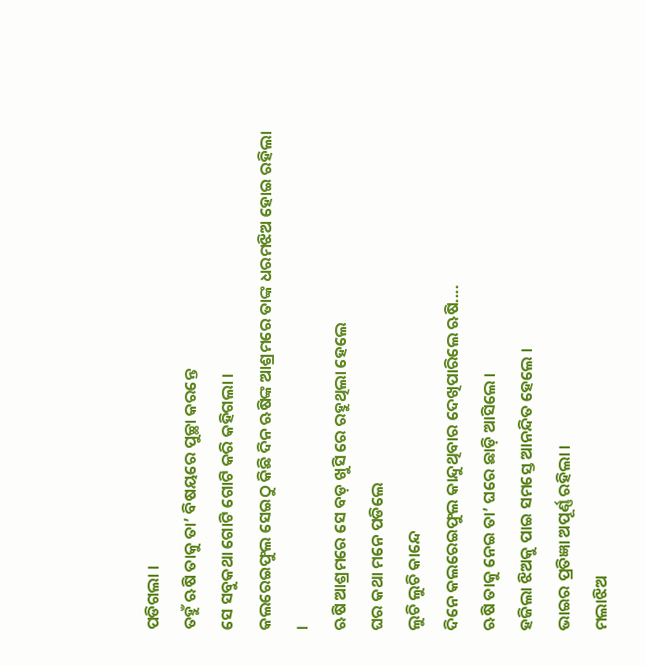ପଡିଗଲା ।
ତହୁଁ ଋଷି ତାକୁ ତା’ ବିଷୟରେ ପୁଚ୍ଛା କରନ୍ତେ
ସେ ସବୁକଥା ଗୋଟି ଗୋଟି କରି କହିଗଲା ।
କଲରେଇଫୁଲ ସେଇଠୁ କିଛି ଦିନ ଋଷିଙ୍କ ଆଶ୍ରମରେ ତାଙ୍କ ଧରମଝିଅ ହୋଇ ରହିଲା ।
ଋଷି ଆଶ୍ରମରେ ସେ ବଡ଼ ଖୁସି ରେ ରହୁଥିଲା ହେଲେ
ଘର କଥା ମନେ ପଡିଲେ
ଲୁଚି ଲୁଚି କାନ୍ଦେ
ଦିନେ କଲରେଇଫୁଲ କାନ୍ଦୁଥିବାର ଦେଖିପାରିଲେ ଋଷି....
ଋଷି ତାକୁ ନେଇ ତା’ ଘରେ ଛାଡ଼ି ଆସିଲେ ।
ହଜିଲା ଝିଅକୁ ପାଇ ସମସ୍ତେ ଆନନ୍ଦିତ ହେଲେ ।
ଭାଇର ପ୍ରତିଜ୍ଞା ଅପୂର୍ଣ୍ଣ ରହିଲା ।
ମଲାଝିଅ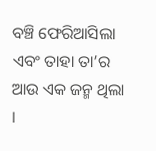ବଞ୍ଚି ଫେରିଆସିଲା ଏବଂ ତାହା ତା’ର ଆଉ ଏକ ଜନ୍ମ ଥିଲା ।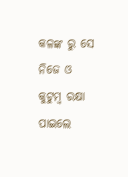କଳଙ୍କ ରୁ ସେ ନିଜେ ଓ କୁଟୁମ୍ବ ରକ୍ଷା ପାଇଲେ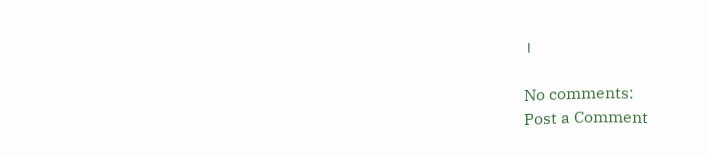।

No comments:
Post a Comment